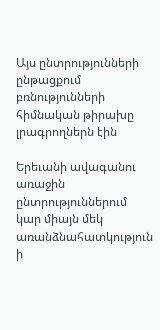Այս ընտրությունների ընթացքում բռնությունների հիմնական թիրախը լրագրողներն էին

Երեւանի ավագանու առաջին ընտրություններում կար միայն մեկ առանձնահատկություն ի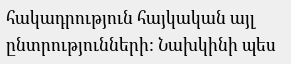հակադրություն հայկական այլ ընտրությունների: Նախկինի պես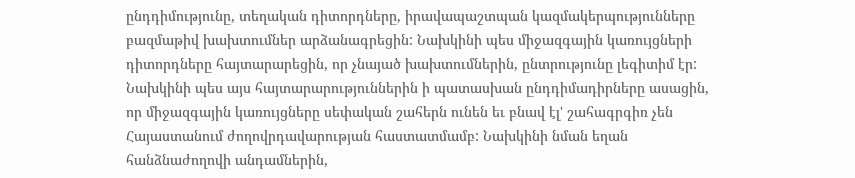ընդդիմությունը, տեղական դիտորդները, իրավապաշտպան կազմակերպությունները բազմաթիվ խախտումներ արձանագրեցին: Նախկինի պես միջազգային կառույցների դիտորդները հայտարարեցին, որ չնայած խախտումներին, ընտրությունը լեգիտիմ էր: Նախկինի պես այս հայտարարություններին ի պատասխան ընդդիմադիրները ասացին, որ միջազգային կառույցները սեփական շահերն ունեն եւ բնավ էլ' շահագրգիռ չեն Հայաստանում ժողովրդավարության հաստատմամբ: Նախկինի նման եղան հանձնաժողովի անդամներին,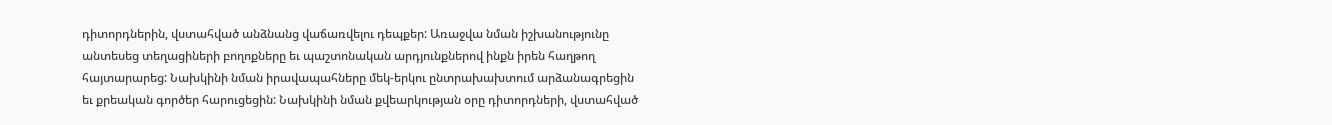դիտորդներին, վստահված անձնանց վաճառվելու դեպքեր: Առաջվա նման իշխանությունը անտեսեց տեղացիների բողոքները եւ պաշտոնական արդյունքներով ինքն իրեն հաղթող հայտարարեց: Նախկինի նման իրավապահները մեկ-երկու ընտրախախտում արձանագրեցին եւ քրեական գործեր հարուցեցին: Նախկինի նման քվեարկության օրը դիտորդների, վստահված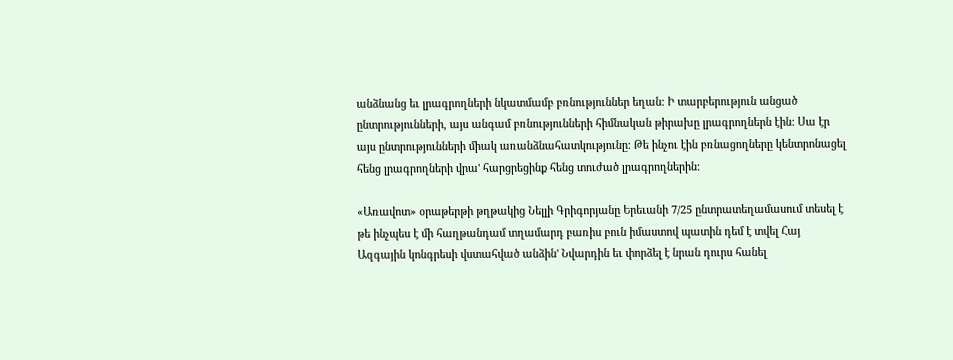անձնանց եւ լրագրողների նկատմամբ բռնություններ եղան: Ի տարբերություն անցած ընտրությունների, այս անգամ բռնությունների հիմնական թիրախը լրագրողներն էին: Սա էր այս ընտրությունների միակ առանձնահատկությունը: Թե ինչու էին բռնացողները կենտրոնացել հենց լրագրողների վրա' հարցրեցինք հենց տուժած լրագրողներին:

«Առավոտ» օրաթերթի թղթակից Նելլի Գրիգորյանը Երեւանի 7/25 ընտրատեղամասում տեսել է թե ինչպես է մի հաղթանդամ տղամարդ բառիս բուն իմաստով պատին դեմ է տվել Հայ Ազգային կոնգրեսի վստահված անձին' Նվարդին եւ փորձել է նրան դուրս հանել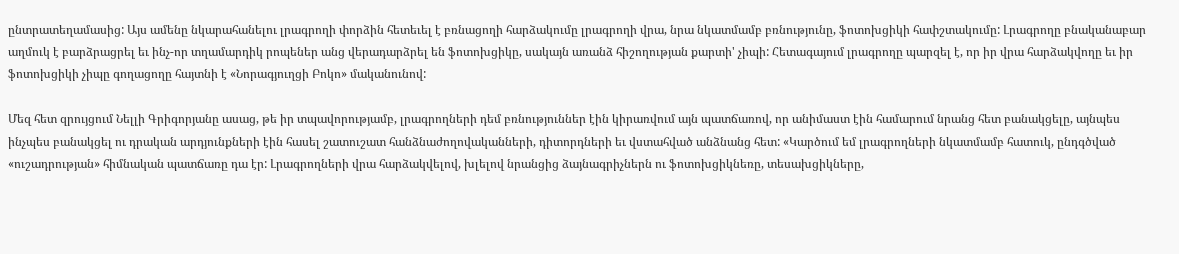ընտրատեղամասից: Այս ամենը նկարահանելու լրագրողի փորձին հետեւել է բռնացողի հարձակումը լրագրողի վրա, նրա նկատմամբ բռնությունը, ֆոտոխցիկի հափշտակումը: Լրագրողը բնականաբար աղմուկ է բարձրացրել եւ ինչ-որ տղամարդիկ րոպեներ անց վերադարձրել են ֆոտոխցիկը, սակայն առանձ հիշողության քարտի' չիպի: Հետագայում լրագրողը պարզել է, որ իր վրա հարձակվողը եւ իր ֆոտոխցիկի չիպը գողացողը հայտնի է «Նորագյուղցի Բոկո» մականունով:

Մեզ հետ զրույցում Նելլի Գրիգորյանը ասաց, թե իր տպավորությամբ, լրագրողների դեմ բռնություններ էին կիրառվում այն պատճառով, որ անիմաստ էին համարում նրանց հետ բանակցելը, այնպես ինչպես բանակցել ու դրական արդյունքների էին հասել շատուշատ հանձնաժողովականների, դիտորդների եւ վստահված անձնանց հետ: «Կարծում եմ լրագրողների նկատմամբ հատուկ, ընդգծված «ուշադրության» հիմնական պատճառը դա էր: Լրագրողների վրա հարձակվելով, խլելով նրանցից ձայնագրիչներն ու ֆոտոխցիկնեռը, տեսախցիկները,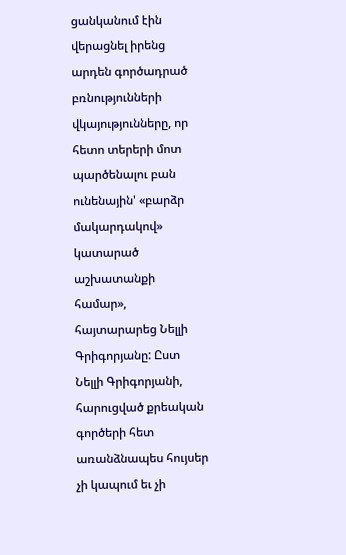ցանկանում էին վերացնել իրենց արդեն գործադրած բռնությունների վկայությունները, որ հետո տերերի մոտ պարծենալու բան ունենային' «բարձր մակարդակով» կատարած աշխատանքի համար», հայտարարեց Նելլի Գրիգորյանը: Ըստ Նելլի Գրիգորյանի, հարուցված քրեական գործերի հետ առանձնապես հույսեր չի կապում եւ չի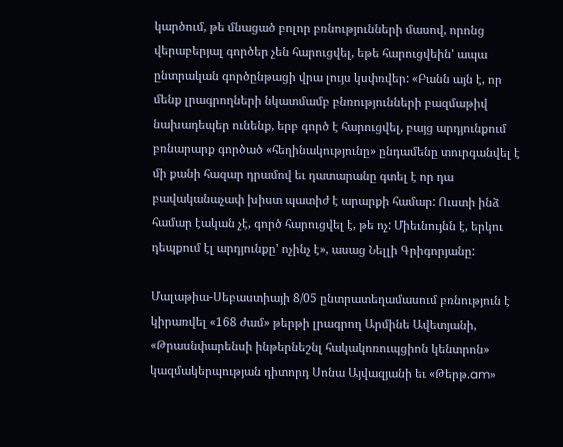կարծում, թե մնացած բոլոր բռնությունների մասով, որոնց վերաբերյալ գործեր չեն հարուցվել, եթե հարուցվեին' ապա ընտրական գործընթացի վրա լույս կսփռվեր: «Բանն այն է, որ մենք լրագրողների նկատմամբ բնռությունների բազմաթիվ նախադեպեր ունենք, երբ գործ է հարուցվել, բայց արդյունքում բռնարարք գործած «հեղինակությունը» ընդամենը տուրգանվել է մի քանի հազար դրամով եւ դատարանը գտել է որ դա բավականաչափ խիստ պատիժ է արարքի համար: Ուստի ինձ համար էական չէ, գործ հարուցվել է, թե ոչ: Միեւնույնն է, երկու դեպքում էլ արդյունքը' ոչինչ է», ասաց Նելլի Գրիգորյանը:

Մալաթիա-Սեբաստիայի 8/05 ընտրատեղամասում բռնություն է կիրառվել «168 ժամ» թերթի լրագրող Արմինե Ավետյանի, «Թրասնփարենսի ինթերնեշնլ հակակոռուպցիոն կենտրոն» կազմակերպության դիտորդ Սոնա Այվազյանի եւ «Թերթ.am»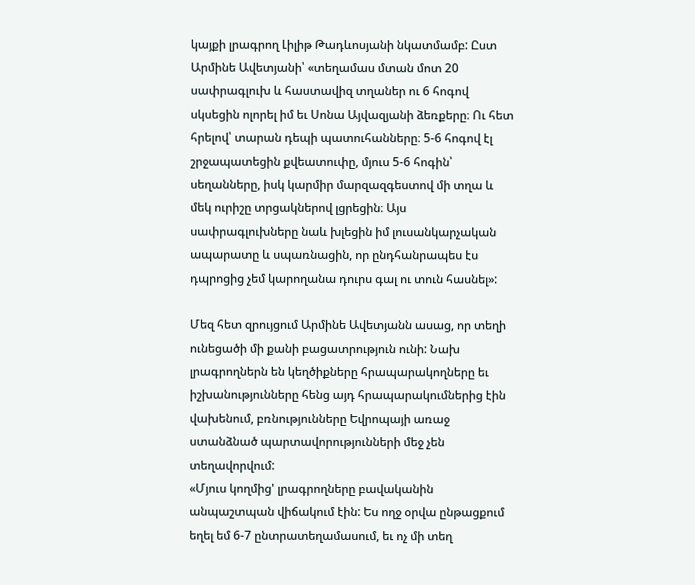կայքի լրագրող Լիլիթ Թադևոսյանի նկատմամբ: Ըստ Արմինե Ավետյանի՝ «տեղամաս մտան մոտ 20 սափրագլուխ և հաստավիզ տղաներ ու 6 հոգով սկսեցին ոլորել իմ եւ Սոնա Այվազյանի ձեռքերը։ Ու հետ հրելով՝ տարան դեպի պատուհանները։ 5-6 հոգով էլ շրջապատեցին քվեատուփը, մյուս 5-6 հոգին՝ սեղանները, իսկ կարմիր մարզազգեստով մի տղա և մեկ ուրիշը տրցակներով լցրեցին։ Այս սափրագլուխները նաև խլեցին իմ լուսանկարչական ապարատը և սպառնացին, որ ընդհանրապես էս դպրոցից չեմ կարողանա դուրս գալ ու տուն հասնել»:

Մեզ հետ զրույցում Արմինե Ավետյանն ասաց, որ տեղի ունեցածի մի քանի բացատրություն ունի: Նախ լրագրողներն են կեղծիքները հրապարակողները եւ իշխանությունները հենց այդ հրապարակումներից էին վախենում, բռնությունները Եվրոպայի առաջ ստանձնած պարտավորությունների մեջ չեն տեղավորվում:
«Մյուս կողմից' լրագրողները բավականին անպաշտպան վիճակում էին: Ես ողջ օրվա ընթացքում եղել եմ 6-7 ընտրատեղամասում, եւ ոչ մի տեղ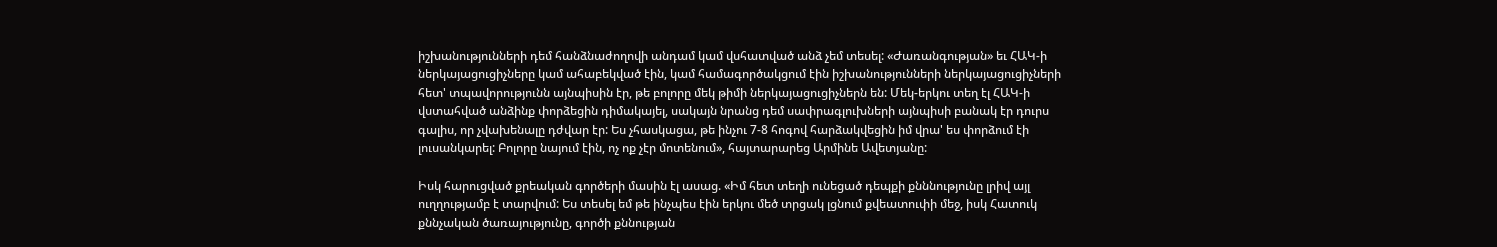իշխանությունների դեմ հանձնաժողովի անդամ կամ վսհատված անձ չեմ տեսել: «Ժառանգության» եւ ՀԱԿ-ի ներկայացուցիչները կամ ահաբեկված էին, կամ համագործակցում էին իշխանությունների ներկայացուցիչների հետ' տպավորությունն այնպիսին էր, թե բոլորը մեկ թիմի ներկայացուցիչներն են: Մեկ-երկու տեղ էլ ՀԱԿ-ի վստահված անձինք փորձեցին դիմակայել, սակայն նրանց դեմ սափրագլուխների այնպիսի բանակ էր դուրս գալիս, որ չվախենալը դժվար էր: Ես չհասկացա, թե ինչու 7-8 հոգով հարձակվեցին իմ վրա' ես փորձում էի լուսանկարել: Բոլորը նայում էին, ոչ ոք չէր մոտենում», հայտարարեց Արմինե Ավետյանը:

Իսկ հարուցված քրեական գործերի մասին էլ ասաց. «Իմ հետ տեղի ունեցած դեպքի քնննությունը լրիվ այլ ուղղությամբ է տարվում: Ես տեսել եմ թե ինչպես էին երկու մեծ տրցակ լցնում քվեատուփի մեջ, իսկ Հատուկ քննչական ծառայությունը, գործի քննության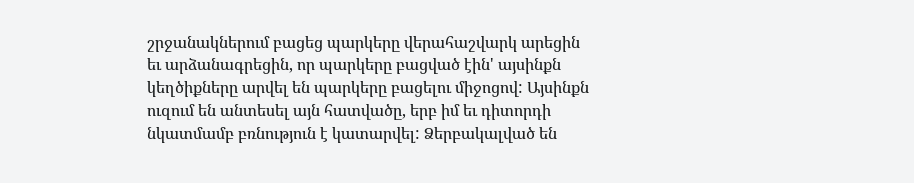շրջանակներում բացեց պարկերը վերահաշվարկ արեցին եւ արձանագրեցին, որ պարկերը բացված էին' այսինքն կեղծիքները արվել են պարկերը բացելու միջոցով: Այսինքն ուզում են անտեսել այն հատվածը, երբ իմ եւ դիտորդի նկատմամբ բռնություն է կատարվել: Ձերբակալված են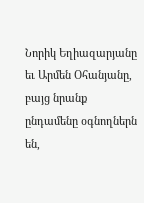Նորիկ Եղիազարյանը եւ Արմեն Օհանյանը, բայց նրանք ընդամենը օգնողներն են,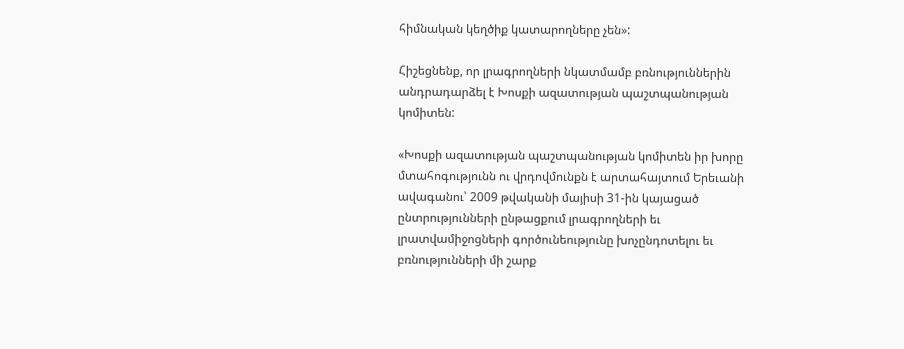հիմնական կեղծիք կատարողները չեն»:

Հիշեցնենք, որ լրագրողների նկատմամբ բռնություններին անդրադարձել է Խոսքի ազատության պաշտպանության կոմիտեն:

«Խոսքի ազատության պաշտպանության կոմիտեն իր խորը մտահոգությունն ու վրդովմունքն է արտահայտում Երեւանի ավագանու՝ 2009 թվականի մայիսի 31-ին կայացած ընտրությունների ընթացքում լրագրողների եւ լրատվամիջոցների գործունեությունը խոչընդոտելու եւ բռնությունների մի շարք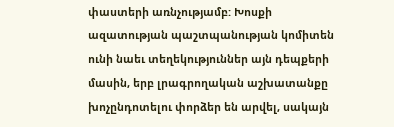փաստերի առնչությամբ: Խոսքի ազատության պաշտպանության կոմիտեն ունի նաեւ տեղեկություններ այն դեպքերի մասին, երբ լրագրողական աշխատանքը խոչընդոտելու փորձեր են արվել, սակայն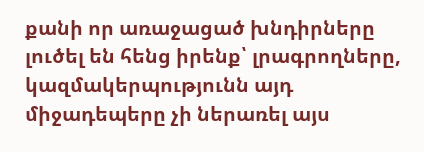քանի որ առաջացած խնդիրները լուծել են հենց իրենք՝ լրագրողները, կազմակերպությունն այդ միջադեպերը չի ներառել այս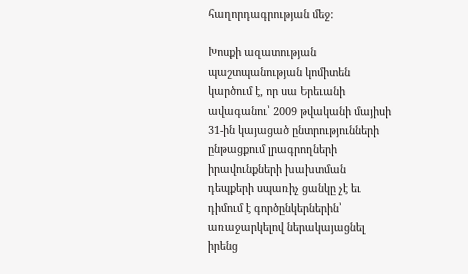հաղորդագրության մեջ:

Խոսքի ազատության պաշտպանության կոմիտեն կարծում է, որ սա Երեւանի ավագանու՝ 2009 թվականի մայիսի 31-ին կայացած ընտրությունների ընթացքում լրագրողների իրավունքների խախտման դեպքերի սպառիչ ցանկը չէ եւ դիմում է գործընկերներին՝ առաջարկելով ներակայացնել իրենց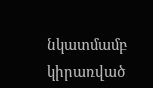նկատմամբ կիրառված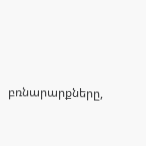բռնարարքները,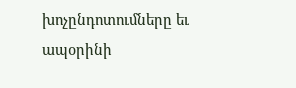խոչընդոտումները եւ ապօրինի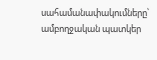սահամանափակումները՝ ամբողջական պատկեր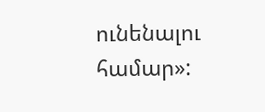ունենալու համար»: